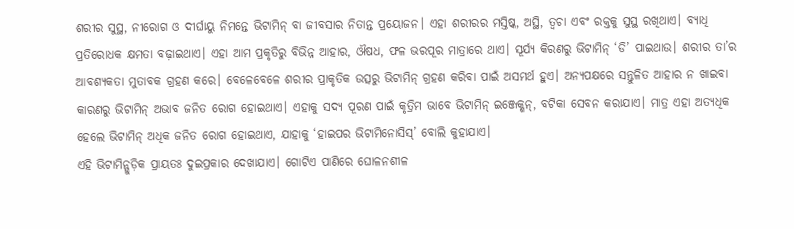ଶରୀର ସୁସ୍ଥ, ନୀରୋଗ ଓ ଦୀର୍ଘାୟୁ ନିମନ୍ତେ ଭିଟାମିନ୍ ବା ଜୀବସାର ନିତାନ୍ତ ପ୍ରୟୋଜନ। ଏହା ଶରୀରର ମସ୍ତିଷ୍କ, ଅସ୍ଥି, ତ୍ୱଚା ଏବଂ ରକ୍ତକୁ ସୁସ୍ଥ ରଖିଥାଏ। ବ୍ୟାଧି ପ୍ରତିରୋଧକ କ୍ଷମତା ବଢ଼ାଇଥାଏ। ଏହା ଆମ ପ୍ରକୃତିରୁ ବିଭିନ୍ନ ଆହାର, ଔଷଧ, ଫଳ ଭରପୂର ମାତ୍ରାରେ ଥାଏ। ସୂର୍ଯ୍ୟ କିରଣରୁ ଭିଟାମିନ୍ ‘ଡି’ ପାଇଥାଉ। ଶରୀର ତା’ର ଆବଶ୍ୟକତା ମୁତାବକ ଗ୍ରହଣ କରେ। ବେଳେବେଳେ ଶରୀର ପ୍ରାକୃତିକ ଉତ୍ସରୁ ଭିଟାମିନ୍ ଗ୍ରହଣ କରିବା ପାଇଁ ଅସମର୍ଥ ହୁଏ। ଅନ୍ୟପକ୍ଷରେ ସନ୍ତୁଳିତ ଆହାର ନ ଖାଇବା କାରଣରୁ ଭିଟାମିନ୍ ଅଭାବ ଜନିତ ରୋଗ ହୋଇଥାଏ। ଏହାକୁ ସଦ୍ୟ ପୂରଣ ପାଇଁ କୃତ୍ରିମ ଭାବେ ଭିଟାମିନ୍ ଇଞ୍ଜେକ୍ଶନ୍, ବଟିକା ସେବନ କରାଯାଏ। ମାତ୍ର ଏହା ଅତ୍ୟଧିକ ହେଲେ ଭିଟାମିନ୍ ଅଧିକ ଜନିତ ରୋଗ ହୋଇଥାଏ, ଯାହାକୁ ‘ହାଇପର ଭିଟାମିନୋସିସ୍’ ବୋଲି କୁହାଯାଏ।
ଏହି ଭିଟାମିନ୍ଗୁଡ଼ିକ ପ୍ରାୟତଃ ଦୁଇପ୍ରକାର ଦେଖାଯାଏ। ଗୋଟିଏ ପାଣିରେ ଘୋଳନଶୀଳ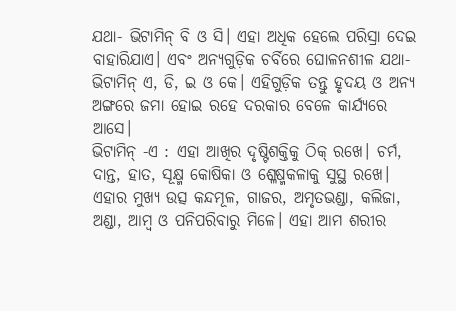ଯଥା- ଭିଟାମିନ୍ ବି ଓ ସି। ଏହା ଅଧିକ ହେଲେ ପରିସ୍ରା ଦେଇ ବାହାରିଯାଏ। ଏବଂ ଅନ୍ୟଗୁଡ଼ିକ ଚର୍ବିରେ ଘୋଳନଶୀଳ ଯଥା- ଭିଟାମିନ୍ ଏ, ଡି, ଇ ଓ କେ। ଏହିଗୁଡ଼ିକ ତନ୍ତୁ ହୃଦୟ ଓ ଅନ୍ୟ ଅଙ୍ଗରେ ଜମା ହୋଇ ରହେ ଦରକାର ବେଳେ କାର୍ଯ୍ୟରେ ଆସେ।
ଭିଟାମିନ୍ -ଏ : ଏହା ଆଖିର ଦୃଷ୍ଟିଶକ୍ତିକୁ ଠିକ୍ ରଖେ। ଚର୍ମ, ଦାନ୍ତ, ହାତ, ସୂକ୍ଷ୍ମ କୋଷିକା ଓ ଶ୍ଳେଷ୍ମକଳାକୁ ସୁସ୍ଥ ରଖେ। ଏହାର ମୁଖ୍ୟ ଉତ୍ସ କନ୍ଦମୂଳ, ଗାଜର, ଅମୃତଭଣ୍ଡା, କଲିଜା, ଅଣ୍ଡା, ଆମ୍ବ ଓ ପନିପରିବାରୁ ମିଳେ। ଏହା ଆମ ଶରୀର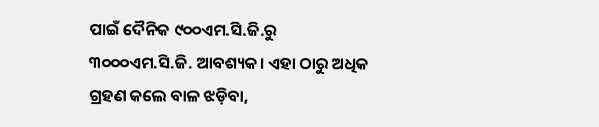ପାଇଁ ଦୈନିକ ୯୦୦ଏମ.ସି.ଜି.ରୁ ୩୦୦୦ଏମ.ସି.ଜି. ଆବଶ୍ୟକ। ଏହା ଠାରୁ ଅଧିକ ଗ୍ରହଣ କଲେ ବାଳ ଝଡ଼ିବା,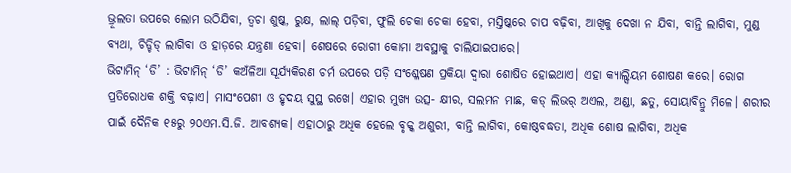ଭ୍ରୂଲତା ଉପରେ ଲୋମ ଉଠିଯିବା, ତ୍ୱଚା ଶୁଷ୍କ, ରୁକ୍ଷ, ଲାଲ୍ ପଡ଼ିବା, ଫୁଲି ଚେକା ଚେକା ହେବା, ମସ୍ତିଷ୍କରେ ଚାପ ବଢ଼ିବା, ଆଖିକୁ ଦେଖା ନ ଯିବା, ବାନ୍ତି ଲାଗିବା, ମୁଣ୍ଡ ବ୍ୟଥା, ଚିଡ୍ଚିଡ୍ ଲାଗିବା ଓ ହାଡ଼ରେ ଯନ୍ତ୍ରଣା ହେବା। ଶେଷରେ ରୋଗୀ କୋମା ଅବସ୍ଥାକୁ ଚାଲିଯାଇପାରେ।
ଭିଟାମିନ୍ ‘ଡି’ : ଭିଟାମିନ୍ ‘ଡି’ କଅଁଳିଆ ସୂର୍ଯ୍ୟକିରଣ ଚର୍ମ ଉପରେ ପଡ଼ି ସଂଶ୍ଳେଷଣ ପ୍ରକିୟା ଦ୍ୱାରା ଶୋଷିତ ହୋଇଥାଏ। ଏହା କ୍ୟାଲ୍ସିୟମ ଶୋଷଣ କରେ। ରୋଗ ପ୍ରତିରୋଧକ ଶକ୍ତି ବଢ଼ାଏ। ମାସଂପେଶୀ ଓ ହୃଦୟ ସୁସ୍ଥ ରଖେ। ଏହାର ମୁଖ୍ୟ ଉତ୍ସ- କ୍ଷୀର, ସଲମନ ମାଛ, କଡ୍ ଲିଭର୍ ଅଏଲ, ଅଣ୍ଡା, ଛତୁ, ସୋୟାବିନ୍ରୁ ମିଳେ। ଶରୀର ପାଇଁ ଦୈନିକ ୧୫ରୁ ୨୦ଏମ.ସି.ଜି. ଆବଶ୍ୟକ। ଏହାଠାରୁ ଅଧିକ ହେଲେ ବୃକ୍କ ଅଶୁରୀ, ବାନ୍ତି ଲାଗିବା, କୋଷ୍ଠବଦ୍ଧତା, ଅଧିକ ଶୋଷ ଲାଗିବା, ଅଧିକ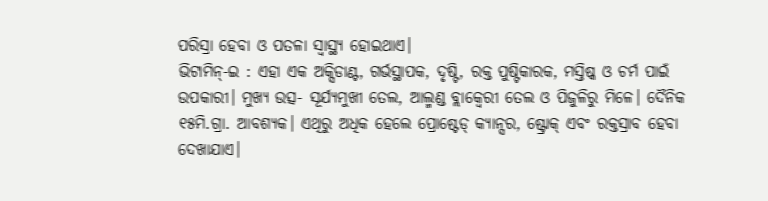ପରିସ୍ରା ହେବା ଓ ପତଳା ସ୍ବାସ୍ଥ୍ୟ ହୋଇଥାଏ।
ଭିଟାମିନ୍-ଇ : ଏହା ଏକ ଅକ୍ସିଡାଣ୍ଟ, ଗର୍ଭସ୍ଥାପକ, ଦୃଷ୍ଟି, ରକ୍ତ ପୁଷ୍ଟିକାରକ, ମସ୍ତିଷ୍କ ଓ ଚର୍ମ ପାଇଁ ଉପକାରୀ। ମୁଖ୍ୟ ଉତ୍ସ- ସୂର୍ଯ୍ୟମୁଖୀ ତେଲ, ଆଲ୍ମଣ୍ଡ ବ୍ଲାକ୍ବେରୀ ତେଲ ଓ ପିଜୁଳିରୁ ମିଳେ। ଦୈନିକ ୧୫ମି.ଗ୍ରା. ଆବଶ୍ୟକ। ଏଥିରୁ ଅଧିକ ହେଲେ ପ୍ରୋଷ୍ଟେଡ୍ କ୍ୟାନ୍ସର, ଷ୍ଟ୍ରୋକ୍ ଏବଂ ରକ୍ତସ୍ରାବ ହେବା ଦେଖାଯାଏ।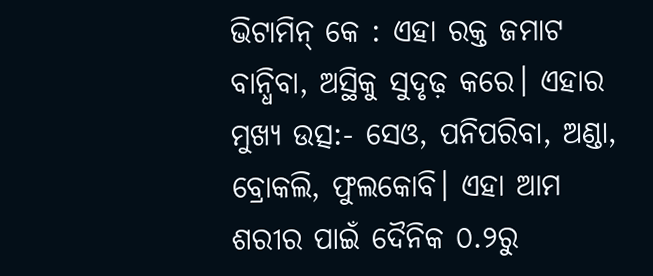ଭିଟାମିନ୍ କେ : ଏହା ରକ୍ତ ଜମାଟ ବାନ୍ଧିବା, ଅସ୍ଥିକୁ ସୁଦୃଢ଼ କରେ। ଏହାର ମୁଖ୍ୟ ଉତ୍ସ:- ସେଓ, ପନିପରିବା, ଅଣ୍ଡା, ବ୍ରୋକଲି, ଫୁଲକୋବି। ଏହା ଆମ ଶରୀର ପାଇଁ ଦୈନିକ ୦.୨ରୁ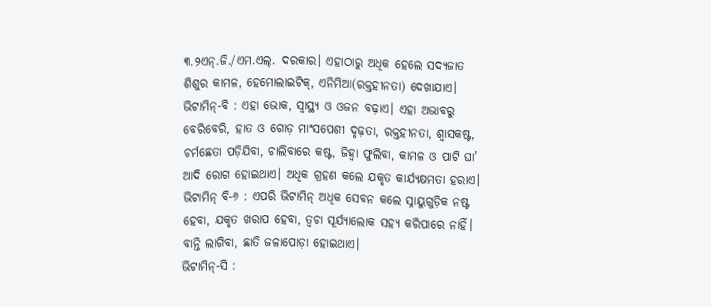୩.୨ଏନ୍.ଜି./ଏମ.ଏଲ୍. ଦରକାର। ଏହାଠାରୁ ଅଧିକ ହେଲେ ସଦ୍ୟଜାତ ଶିଶୁର କାମଳ, ହେମୋଲାଇଟିକ୍, ଏନିମିଆ(ରକ୍ତହୀନତା) ଦେଖାଯାଏ।
ଭିଟାମିନ୍-ବି : ଏହା ଭୋକ, ସ୍ବାସ୍ଥ୍ୟ ଓ ଓଜନ ବଢ଼ାଏ। ଏହା ଅଭାବରୁ ବେରିବେରି, ହାତ ଓ ଗୋଡ଼ ମାଂସପେଶୀ ଦୃଢ଼ତା, ରକ୍ତହୀନତା, ଶ୍ୱାସକଷ୍ଟ, ଚର୍ମଛେତା ପଡ଼ିଯିବା, ଚାଲିବାରେ କଷ୍ଟ, ଜିହ୍ବା ଫୁଲିବା, କାମଳ ଓ ପାଟି ଘା’ ଆଦି ରୋଗ ହୋଇଥାଏ। ଅଧିକ ଗ୍ରହଣ କଲେ ଯକୃତ କାର୍ଯ୍ୟକ୍ଷମତା ହରାଏ।
ଭିଟାମିନ୍ ବି-୬ : ଏପରି ଭିଟାମିନ୍ ଅଧିକ ସେବନ କଲେ ସ୍ନାୟୁଗୁଡ଼ିକ ନଷ୍ଟ ହେବା, ଯକୃତ ଖରାପ ହେବା, ତ୍ୱଚା ସୂର୍ଯ୍ୟାଲୋକ ସହ୍ୟ କରିପାରେ ନାହିଁ। ବାନ୍ତି ଲାଗିବା, ଛାତି ଜଳାପୋଡ଼ା ହୋଇଥାଏ।
ଭିଟାମିନ୍-ସି :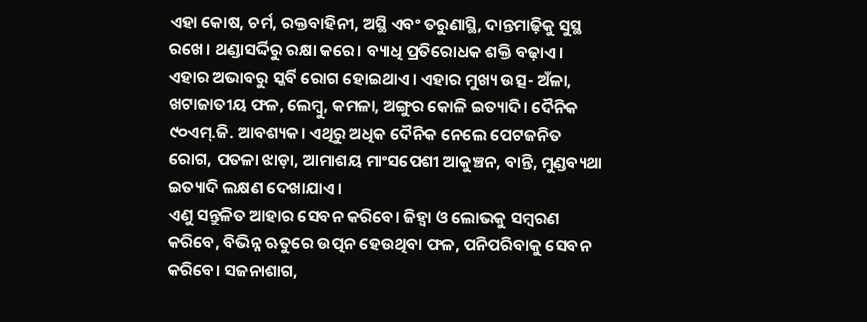ଏହା କୋଷ, ଚର୍ମ, ରକ୍ତବାହିନୀ, ଅସ୍ଥି ଏବଂ ତରୁଣାସ୍ଥି, ଦାନ୍ତମାଢ଼ିକୁ ସୁସ୍ଥ ରଖେ। ଥଣ୍ଡାସର୍ଦ୍ଦିରୁ ରକ୍ଷା କରେ। ବ୍ୟାଧି ପ୍ରତିରୋଧକ ଶକ୍ତି ବଢ଼ାଏ। ଏହାର ଅଭାବରୁ ସ୍କର୍ବି ରୋଗ ହୋଇଥାଏ। ଏହାର ମୁଖ୍ୟ ଉତ୍ସ- ଅଁଳା, ଖଟାଜାତୀୟ ଫଳ, ଲେମ୍ବୁ, କମଳା, ଅଙ୍ଗୁର କୋଳି ଇତ୍ୟାଦି। ଦୈନିକ ୯୦ଏମ୍.ଜି. ଆବଶ୍ୟକ। ଏଥିରୁ ଅଧିକ ଦୈନିକ ନେଲେ ପେଟଜନିତ ରୋଗ, ପତଳା ଝାଡ଼ା, ଆମାଶୟ ମାଂସପେଶୀ ଆକୁଞ୍ଚନ, ବାନ୍ତି, ମୁଣ୍ଡବ୍ୟଥା ଇତ୍ୟାଦି ଲକ୍ଷଣ ଦେଖାଯାଏ।
ଏଣୁ ସନ୍ତୁଳିତ ଆହାର ସେବନ କରିବେ। ଜିହ୍ବା ଓ ଲୋଭକୁ ସମ୍ବରଣ କରିବେ, ବିଭିନ୍ନ ଋତୁରେ ଉତ୍ପନ ହେଉଥିବା ଫଳ, ପନିପରିବାକୁ ସେବନ କରିବେ। ସଜନାଶାଗ,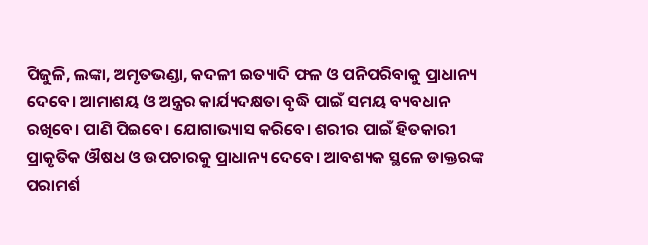ପିଜୁଳି, ଲଙ୍କା, ଅମୃତଭଣ୍ଡା, କଦଳୀ ଇତ୍ୟାଦି ଫଳ ଓ ପନିପରିବାକୁ ପ୍ରାଧାନ୍ୟ ଦେବେ। ଆମାଶୟ ଓ ଅନ୍ତ୍ରର କାର୍ଯ୍ୟଦକ୍ଷତା ବୃଦ୍ଧି ପାଇଁ ସମୟ ବ୍ୟବଧାନ ରଖିବେ। ପାଣି ପିଇବେ। ଯୋଗାଭ୍ୟାସ କରିବେ। ଶରୀର ପାଇଁ ହିତକାରୀ ପ୍ରାକୃତିକ ଔଷଧ ଓ ଉପଚାରକୁ ପ୍ରାଧାନ୍ୟ ଦେବେ। ଆବଶ୍ୟକ ସ୍ଥଳେ ଡାକ୍ତରଙ୍କ ପରାମର୍ଶ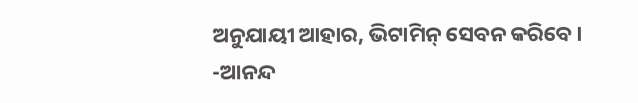ଅନୁଯାୟୀ ଆହାର, ଭିଟାମିନ୍ ସେବନ କରିବେ।
-ଆନନ୍ଦ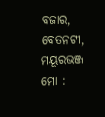ବଜାର, ବେତନଟୀ, ମୟୂରଭଞ୍ଜ
ମୋ :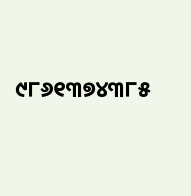୯୮୬୧୩୭୪୩୮୫